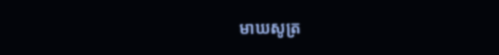មាឃសូត្រ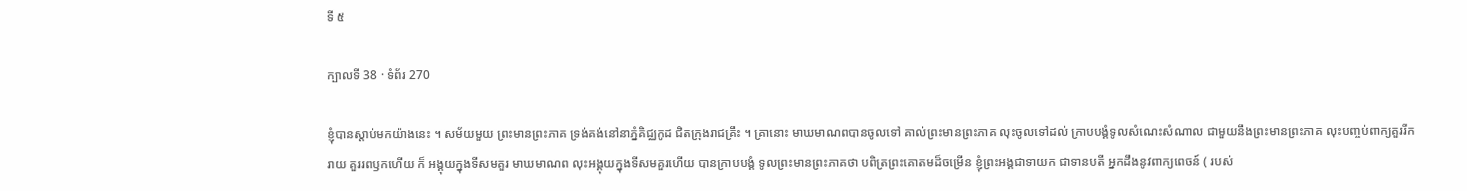ទី ៥

ក្បាលទី 38 · ទំព័រ 270

ខ្ញុំបានស្តាប់មកយ៉ាងនេះ ។ សម័យមួយ ព្រះមានព្រះភាគ ទ្រង់គង់នៅនាភ្នំគិជ្ឈកូដ ជិតក្រុងរាជគ្រឹះ ។ គ្រានោះ មាឃមាណពបានចូលទៅ គាល់ព្រះមានព្រះភាគ លុះចូលទៅដល់ ក្រាបបង្គំទូលសំណេះសំណាល ជាមួយនឹងព្រះមានព្រះភាគ លុះបញ្ចប់ពាក្យគួររីករាយ គួររពឫកហើយ ក៏ អង្គុយក្នុងទីសមគួរ មាឃមាណព លុះអង្គុយក្នុងទីសមគួរហើយ បានក្រាបបង្គំ ទូលព្រះមានព្រះភាគថា បពិត្រព្រះគោតមដ៏ចម្រើន ខ្ញុំព្រះអង្គជាទាយក ជាទានបតី អ្នកដឹងនូវពាក្យពេចន៍ ( របស់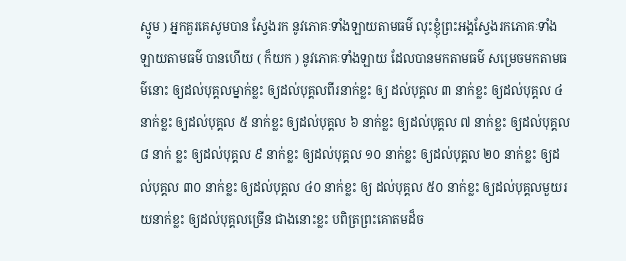ស្មូម ) អ្នកគួរគេសូមបាន ស្វែងរក នូវភោគៈទាំងឡាយតាមធម៌ លុះខ្ញុំព្រះអង្គស្វែងរកភោគៈទាំងឡាយតាមធម៌ បានហើយ ( ក៏យក ) នូវភោគៈទាំងឡាយ ដែលបានមកតាមធម៌ សម្រេចមកតាមធម៌នោះ ឲ្យដល់បុគ្គលម្នាក់ខ្លះ ឲ្យដល់បុគ្គលពីរនាក់ខ្លះ ឲ្យ ដល់បុគ្គល ៣ នាក់ខ្លះ ឲ្យដល់បុគ្គល ៤ នាក់ខ្លះ ឲ្យដល់បុគ្គល ៥ នាក់ខ្លះ ឲ្យដល់បុគ្គល ៦ នាក់ខ្លះ ឲ្យដល់បុគ្គល ៧ នាក់ខ្លះ ឲ្យដល់បុគ្គល ៨ នាក់ ខ្លះ ឲ្យដល់បុគ្គល ៩ នាក់ខ្លះ ឲ្យដល់បុគ្គល ១០ នាក់ខ្លះ ឲ្យដល់បុគ្គល ២០ នាក់ខ្លះ ឲ្យដល់បុគ្គល ៣០ នាក់ខ្លះ ឲ្យដល់បុគ្គល ៤០ នាក់ខ្លះ ឲ្យ ដល់បុគ្គល ៥០ នាក់ខ្លះ ឲ្យដល់បុគ្គលមួយរយនាក់ខ្លះ ឲ្យដល់បុគ្គលច្រើន ជាងនោះខ្លះ បពិត្រព្រះគោតមដ៏ច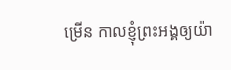ម្រើន កាលខ្ញុំព្រះអង្គឲ្យយ៉ា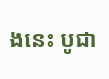ងនេះ បូជា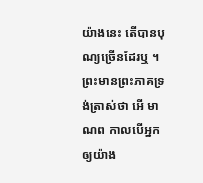យ៉ាងនេះ តើបានបុណ្យច្រើនដែរឬ ។ ព្រះមានព្រះភាគទ្រង់ត្រាស់ថា អើ មាណព កាលបើអ្នកឲ្យយ៉ាង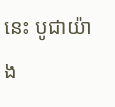នេះ បូជាយ៉ាង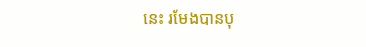នេះ រមែងបានបុ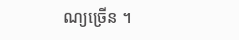ណ្យច្រើន ។